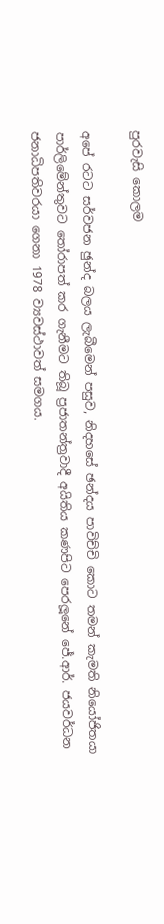පුරවැසි කොලම

අපේ රටට සර්වජන ඡුන්ද බලය ලැබීමෙන් පසුව, නිදහසේ ඡන්දය පාවිච්චි කොට තමන් කැමති නියෝජිතයා පාර්ලිමේන්තුවට තෝරාපත් කර ගැනීමට තිබූ ප්‍රජාතන්ත්‍රවාදී අයිතිය කණපිට පෙරලූනේ ජේ.ආර්. ජයවර්ධන ජනාධිපතිවරයා ගෙනා 1978 ව්‍යවස්ථාවත් සමගය.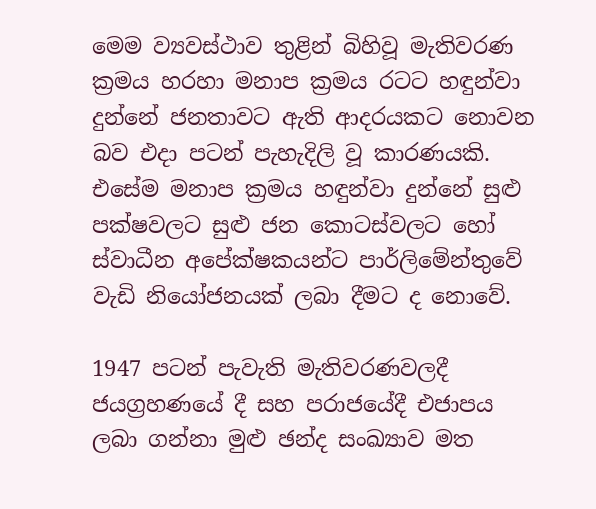මෙම ව්‍යවස්ථාව තුළින් බිහිවූ මැතිවරණ ක්‍රමය හරහා මනාප ක්‍රමය රටට හඳුන්වා දුන්නේ ජනතාවට ඇති ආදරයකට නොවන බව එදා පටන් පැහැදිලි වූ කාරණයකි. එසේම මනාප ක්‍රමය හඳුන්වා දුන්නේ සුළු පක්ෂවලට සුළු ජන කොටස්වලට හෝ ස්වාධීන අපේක්ෂකයන්ට පාර්ලිමේන්තුවේ වැඩි නියෝජනයක් ලබා දීමට ද නොවේ.

1947 පටන් පැවැති මැතිවරණවලදී ජයග්‍රහණයේ දී සහ පරාජයේදී එජාපය ලබා ගන්නා මුළු ඡන්ද සංඛ්‍යාව මත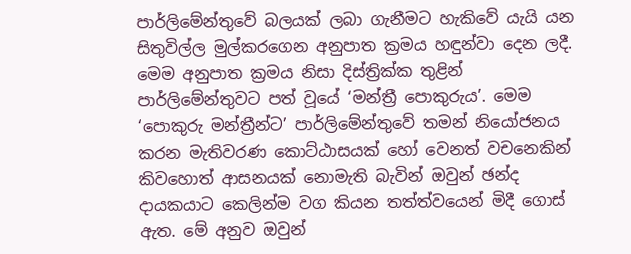පාර්ලිමේන්තුවේ බලයක් ලබා ගැනීමට හැකිවේ යැයි යන සිතුවිල්ල මුල්කරගෙන අනුපාත ක්‍රමය හඳුන්වා දෙන ලදී. මෙම අනුපාත ක්‍රමය නිසා දිස්ත්‍රික්ක තුළින් පාර්ලිමේන්තුවට පත් වූයේ ‘මන්ත්‍රී පොකුරුය’. මෙම ‘පොකුරු මන්ත්‍රීන්ට’ පාර්ලිමේන්තුවේ තමන් නියෝජනය කරන මැතිවරණ කොට්ඨාසයක් හෝ වෙනත් වචනෙකින් කිවහොත් ආසනයක් නොමැති බැවින් ඔවුන් ඡන්ද දායකයාට කෙලින්ම වග කියන තත්ත්වයෙන් මිදී ගොස් ඇත. මේ අනුව ඔවුන්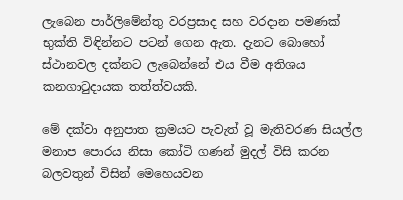ලැබෙන පාර්ලිමේන්තු වරප්‍රසාද සහ වරදාන පමණක් භුක්ති විඳින්නට පටන් ගෙන ඇත. දැනට බොහෝ ස්ථානවල දක්නට ලැබෙන්නේ එය වීම අතිශය කනගාටුදායක තත්ත්වයකි.

මේ දක්වා අනුපාත ක්‍රමයට පැවැත් වූ මැතිවරණ සියල්ල මනාප පොරය නිසා කෝටි ගණන් මුදල් විසි කරන බලවතුන් විසින් මෙහෙයවන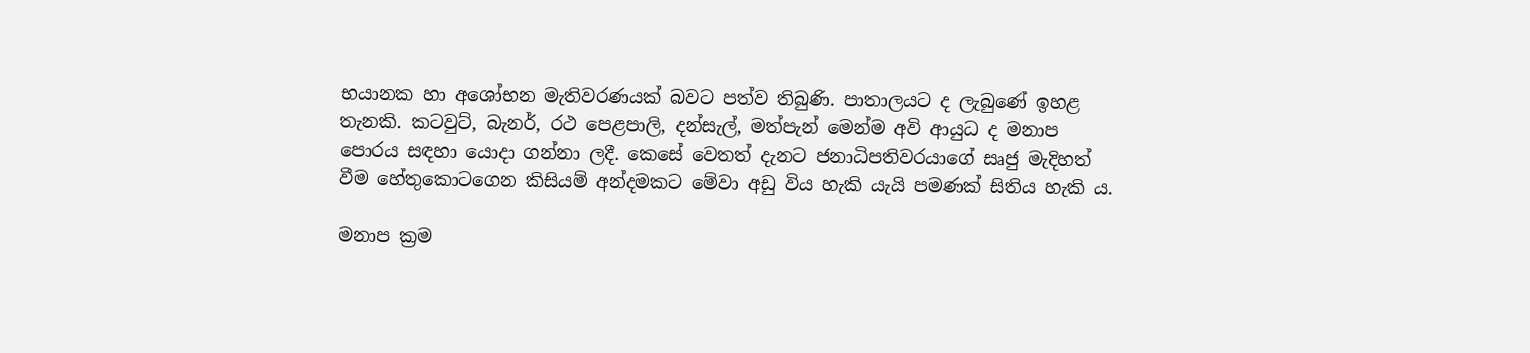භයානක හා අශෝභන මැතිවරණයක් බවට පත්ව තිබුණි. පාතාලයට ද ලැබුණේ ඉහළ තැනකි. කටවුට්, බැනර්, රථ පෙළපාලි, දන්සැල්, මත්පැන් මෙන්ම අවි ආයුධ ද මනාප පොරය සඳහා යොදා ගන්නා ලදී. කෙසේ වෙතත් දැනට ජනාධිපතිවරයාගේ සෘජු මැදිහත් වීම හේතුකොටගෙන කිසියම් අන්දමකට මේවා අඩු විය හැකි යැයි පමණක් සිතිය හැකි ය.

මනාප ක්‍රම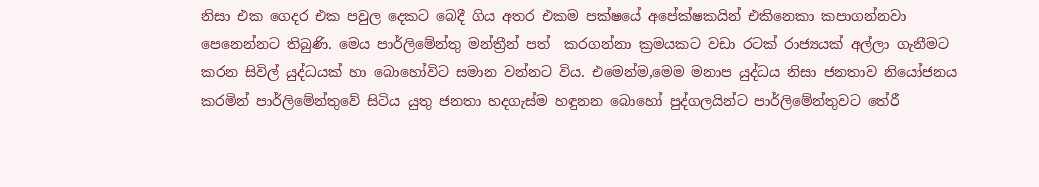නිසා එක ගෙදර එක පවුල දෙකට බෙදී ගිය අතර එකම පක්ෂයේ අපේක්ෂකයින් එකිනෙකා කපාගන්නවා පෙනෙන්නට තිබුණි. මෙය පාර්ලිමේන්තු මන්ත්‍රීන් පත්  කරගන්නා ක්‍රමයකට වඩා රටක් රාජ්‍යයක් අල්ලා ගැනීමට කරන සිවිල් යුද්ධයක් හා බොහෝවිට සමාන වන්නට විය. එමෙන්ම,මෙම මනාප යුද්ධය නිසා ජනතාව නියෝජනය කරමින් පාර්ලිමේන්තුවේ සිටිය යුතු ජනතා හදගැස්ම හඳුනන බොහෝ පුද්ගලයින්ට පාර්ලිමේන්තුවට තේරී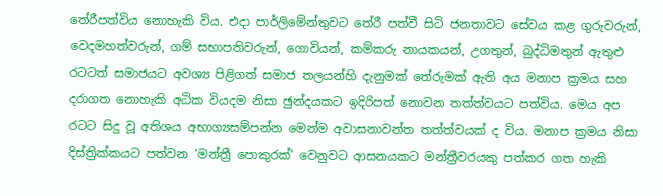තේරීපත්විය නොහැකි විය. එදා පාර්ලිමේන්තුවට තේරී පත්වී සිටි ජනතාවට සේවය කළ ගුරුවරුන්, වෙදමහත්වරුන්, ගම් සභාපතිවරුන්, ගොවියන්, කම්කරු නායකයන්, උගතුන්, බුද්ධිමතුන් ඇතුළු රටටත් සමාජයට අවශ්‍ය පිළිගත් සමාජ තලයන්හි දැනුමක් තේරුමක් ඇති අය මනාප ක්‍රමය සහ දරාගත නොහැකි අධික වියදම නිසා ඡුන්දයකට ඉදිරිපත් නොවන තත්ත්වයට පත්විය. මෙය අප රටට සිදු වූ අතිශය අභාග්‍යසම්පන්න මෙන්ම අවාසනාවන්ත තත්ත්වයක් ද විය. මනාප ක්‍රමය නිසා දිස්ත්‍රික්කයට පත්වන ‘මන්ත්‍රී පොකුරක්’ වෙනුවට ආසනයකට මන්ත්‍රීවරයකු පත්කර ගත හැකි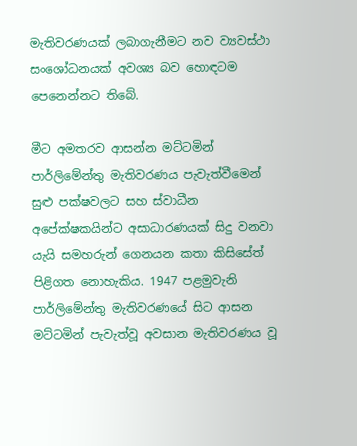මැතිවරණයක් ලබාගැනීමට නව ව්‍යවස්ථා සංශෝධනයක් අවශ්‍ය බව හොඳටම පෙනෙන්නට තිබේ.

මීට අමතරව ආසන්න මට්ටමින් පාර්ලිමේන්තු මැතිවරණය පැවැත්වීමෙන් සුළු පක්ෂවලට සහ ස්වාධීන අපේක්ෂකයින්ට අසාධාරණයක් සිදු වනවා යැයි සමහරුන් ගෙනයන කතා කිසිසේත් පිළිගත නොහැකිය. 1947 පළමුවැනි පාර්ලිමේන්තු මැතිවරණයේ සිට ආසන මට්ටමින් පැවැත්වූ අවසාන මැතිවරණය වූ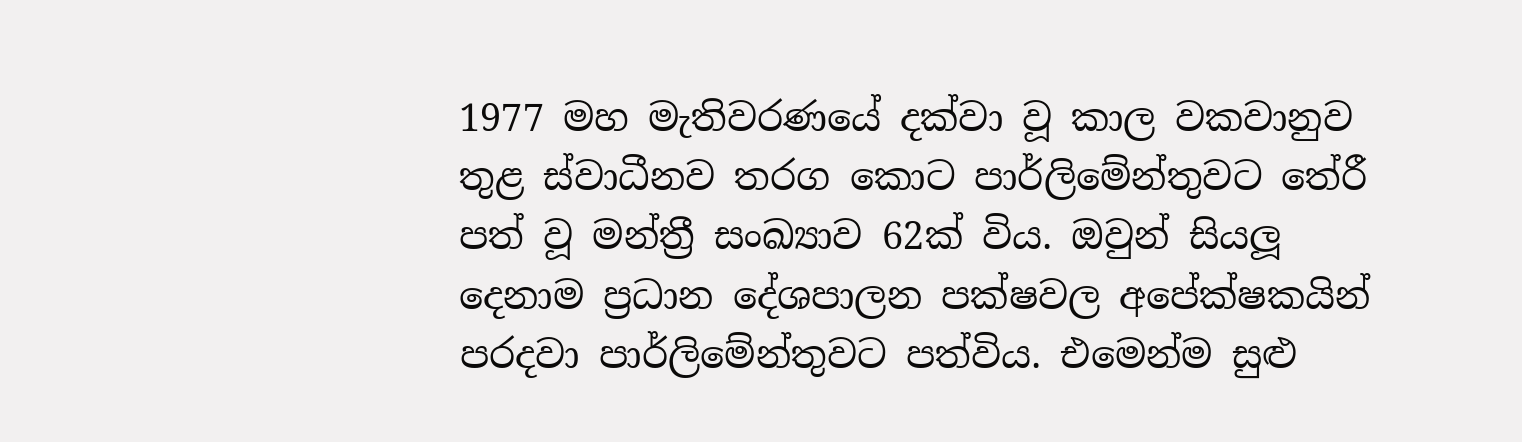1977 මහ මැතිවරණයේ දක්වා වූ කාල වකවානුව තුළ ස්වාධීනව තරග කොට පාර්ලිමේන්තුවට තේරී පත් වූ මන්ත්‍රී සංඛ්‍යාව 62ක් විය. ඔවුන් සියලූ දෙනාම ප්‍රධාන දේශපාලන පක්ෂවල අපේක්ෂකයින් පරදවා පාර්ලිමේන්තුවට පත්විය. එමෙන්ම සුළු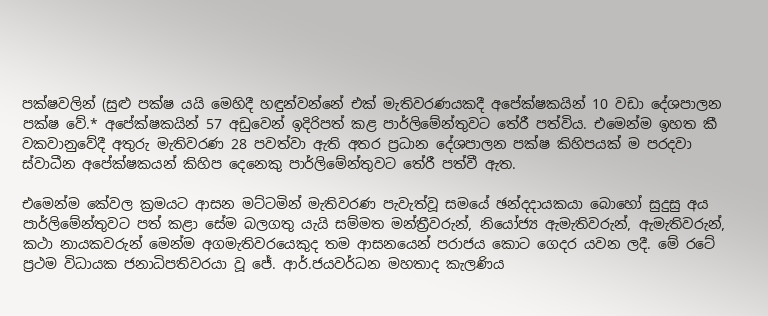පක්ෂවලින් (සුළු පක්ෂ යයි මෙහිදී හඳුන්වන්නේ එක් මැතිවරණයකදී අපේක්ෂකයින් 10 වඩා දේශපාලන පක්ෂ වේ.* අපේක්ෂකයින් 57 අඩුවෙන් ඉදිරිපත් කළ පාර්ලිමේන්තුවට තේරී පත්විය. එමෙන්ම ඉහත කී වකවානුවේදී අතුරු මැතිවරණ 28 පවත්වා ඇති අතර ප්‍රධාන දේශපාලන පක්ෂ කිහිපයක් ම පරදවා ස්වාධීන අපේක්ෂකයන් කිහිප දෙනෙකු පාර්ලිමේන්තුවට තේරී පත්වී ඇත.

එමෙන්ම කේවල ක්‍රමයට ආසන මට්ටමින් මැතිවරණ පැවැත්වූ සමයේ ඡන්දදායකයා බොහෝ සුදුසු අය පාර්ලිමේන්තුවට පත් කළා සේම බලගතු යැයි සම්මත මන්ත්‍රීවරුන්, නියෝජ්‍ය ඇමැතිවරුන්, ඇමැතිවරුන්, කථා නායකවරුන් මෙන්ම අගමැතිවරයෙකුද තම ආසනයෙන් පරාජය කොට ගෙදර යවන ලදී. මේ රටේ ප්‍රථම විධායක ජනාධිපතිවරයා වූ ජේ. ආර්.ජයවර්ධන මහතාද කැලණිය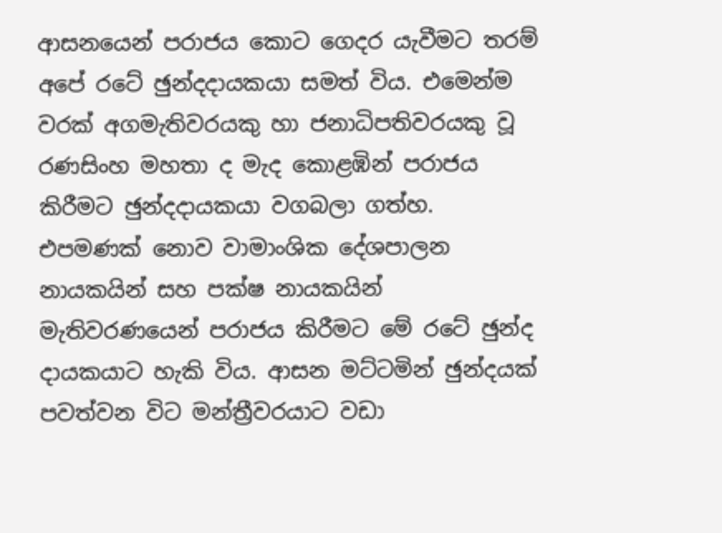ආසනයෙන් පරාජය කොට ගෙදර යැවීමට තරම් අපේ රටේ ඡුන්දදායකයා සමත් විය. එමෙන්ම වරක් අගමැතිවරයකු හා ජනාධිපතිවරයකු වූ රණසිංහ මහතා ද මැද කොළඹින් පරාජය කිරීමට ඡුන්දදායකයා වගබලා ගත්හ. එපමණක් නොව වාමාංශික දේශපාලන නායකයින් සහ පක්ෂ නායකයින් මැතිවරණයෙන් පරාජය කිරීමට මේ රටේ ඡුන්ද දායකයාට හැකි විය. ආසන මට්ටමින් ඡුන්දයක් පවත්වන විට මන්ත්‍රීවරයාට වඩා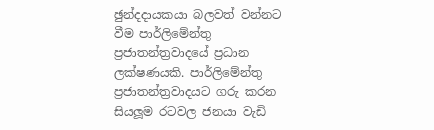ඡුන්දදායකයා බලවත් වන්නට වීම පාර්ලිමේන්තු ප්‍රජාතන්ත්‍රවාදයේ ප්‍රධාන ලක්ෂණයකි. පාර්ලිමේන්තු ප්‍රජාතන්ත්‍රවාදයට ගරු කරන සියලූම රටවල ජනයා වැඩි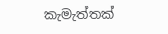කැමැත්තක්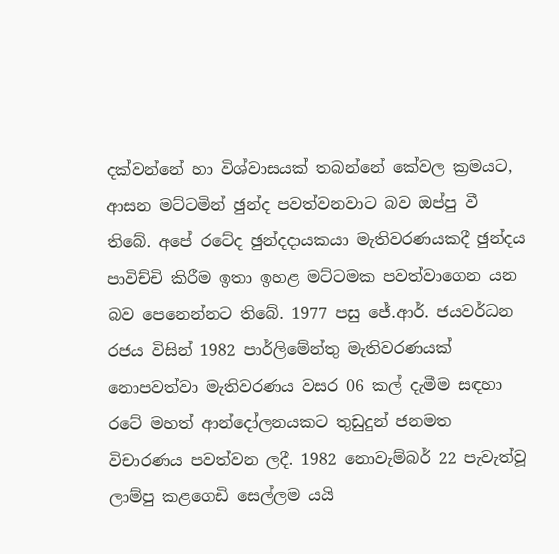දක්වන්නේ හා විශ්වාසයක් තබන්නේ කේවල ක්‍රමයට, ආසන මට්ටමින් ඡුන්ද පවත්වනවාට බව ඔප්පු වී තිබේ. අපේ රටේද ඡුන්දදායකයා මැතිවරණයකදී ඡුන්දය පාවිච්චි කිරීම ඉතා ඉහළ මට්ටමක පවත්වාගෙන යන බව පෙනෙන්නට තිබේ. 1977 පසු ජේ.ආර්. ජයවර්ධන රජය විසින් 1982 පාර්ලිමේන්තු මැතිවරණයක් නොපවත්වා මැතිවරණය වසර 06 කල් දැමීම සඳහා රටේ මහත් ආන්දෝලනයකට තුඩුදුන් ජනමත විචාරණය පවත්වන ලදී. 1982 නොවැම්බර් 22 පැවැත්වූ ලාම්පු කළගෙඩි සෙල්ලම යයි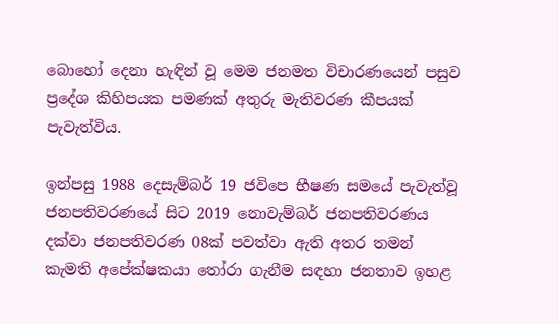බොහෝ දෙනා හැඳින් වූ මෙම ජනමත විචාරණයෙන් පසුව ප්‍රදේශ කිහිපයක පමණක් අතුරු මැතිවරණ කීපයක් පැවැත්විය.

ඉන්පසු 1988 දෙසැම්බර් 19 ජවිපෙ භීෂණ සමයේ පැවැත්වූ ජනපතිවරණයේ සිට 2019 නොවැම්බර් ජනපතිවරණය දක්වා ජනපතිවරණ 08ක් පවත්වා ඇති අතර තමන් කැමති අපේක්ෂකයා තෝරා ගැනීම සඳහා ජනතාව ඉහළ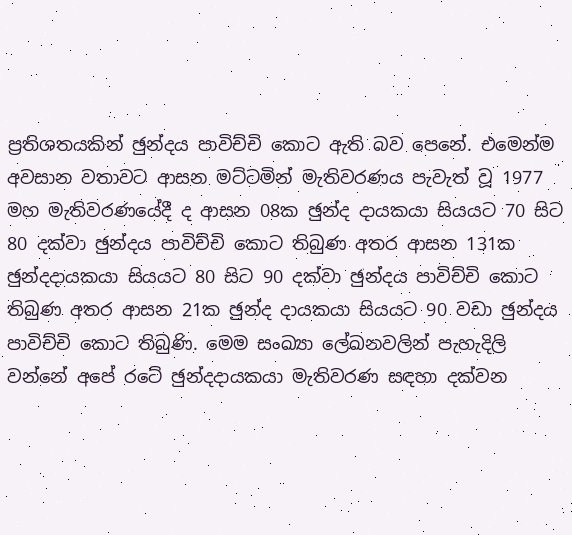ප්‍රතිශතයකින් ඡුන්දය පාවිච්චි කොට ඇති බව පෙනේ. එමෙන්ම අවසාන වතාවට ආසන මට්ටමින් මැතිවරණය පැවැත් වූ 1977 මහ මැතිවරණයේදී ද ආසන 08ක ඡුන්ද දායකයා සියයට 70 සිට 80 දක්වා ඡුන්දය පාවිච්චි කොට තිබුණ අතර ආසන 131ක ඡුන්දදායකයා සියයට 80 සිට 90 දක්වා ඡුන්දය පාවිච්චි කොට තිබුණ අතර ආසන 21ක ඡුන්ද දායකයා සියයට 90 වඩා ඡුන්දය පාවිච්චි කොට තිබුණි. මෙම සංඛ්‍යා ලේඛනවලින් පැහැදිලි වන්නේ අපේ රටේ ඡුන්දදායකයා මැතිවරණ සඳහා දක්වන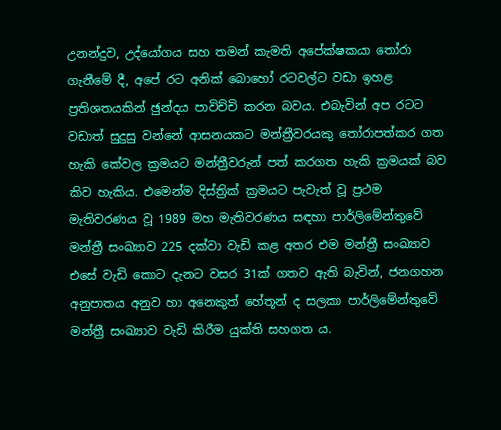උනන්දුව, උද්යෝගය සහ තමන් කැමති අපේක්ෂකයා තෝරා ගැනීමේ දී, අපේ රට අනික් බොහෝ රටවල්ට වඩා ඉහළ ප්‍රතිශතයකින් ඡුන්දය පාවිච්චි කරන බවය. එබැවින් අප රටට වඩාත් සුදුසු වන්නේ ආසනයකට මන්ත්‍රීවරයකු තෝරාපත්කර ගත හැකි කේවල ක්‍රමයට මන්ත්‍රීවරුන් පත් කරගත හැකි ක්‍රමයක් බව කිව හැකිය. එමෙන්ම දිස්ත්‍රික් ක්‍රමයට පැවැත් වූ ප්‍රථම මැතිවරණය වූ 1989 මහ මැතිවරණය සඳහා පාර්ලිමේන්තුවේ මන්ත්‍රී සංඛ්‍යාව 225 දක්වා වැඩි කළ අතර එම මන්ත්‍රී සංඛ්‍යාව එසේ වැඩි කොට දැනට වසර 31ක් ගතව ඇති බැවින්, ජනගහන අනුපාතය අනුව හා අනෙකුත් හේතූන් ද සලකා පාර්ලිමේන්තුවේ මන්ත්‍රී සංඛ්‍යාව වැඩි කිරීම යුක්ති සහගත ය.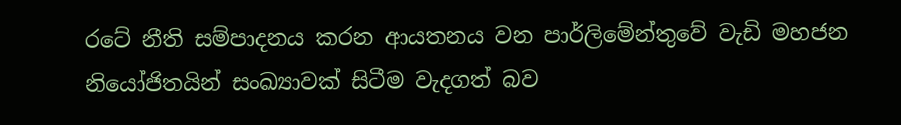රටේ නීති සම්පාදනය කරන ආයතනය වන පාර්ලිමේන්තුවේ වැඩි මහජන නියෝජිතයින් සංඛ්‍යාවක් සිටීම වැදගත් බව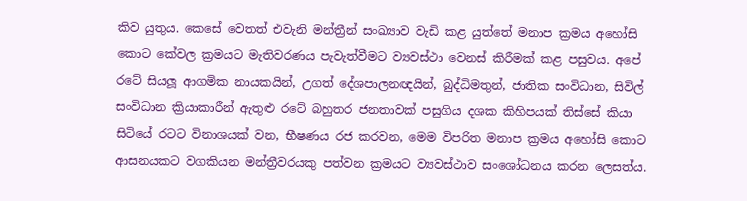කිව යුතුය. කෙසේ වෙතත් එවැනි මන්ත්‍රීන් සංඛ්‍යාව වැඩි කළ යුත්තේ මනාප ක්‍රමය අහෝසි කොට කේවල ක්‍රමයට මැතිවරණය පැවැත්වීමට ව්‍යවස්ථා වෙනස් කිරීමක් කළ පසුවය. අපේ රටේ සියලූ ආගමික නායකයින්, උගත් දේශපාලනඥයින්, බුද්ධිමතුන්, ජාතික සංවිධාන, සිවිල් සංවිධාන ක්‍රියාකාරීන් ඇතුළු රටේ බහුතර ජනතාවක් පසුගිය දශක කිහිපයක් තිස්සේ කියා සිටියේ රටට විනාශයක් වන, භීෂණය රජ කරවන, මෙම විපරිත මනාප ක්‍රමය අහෝසි කොට ආසනයකට වගකියන මන්ත්‍රීවරයකු පත්වන ක්‍රමයට ව්‍යවස්ථාව සංශෝධනය කරන ලෙසත්ය.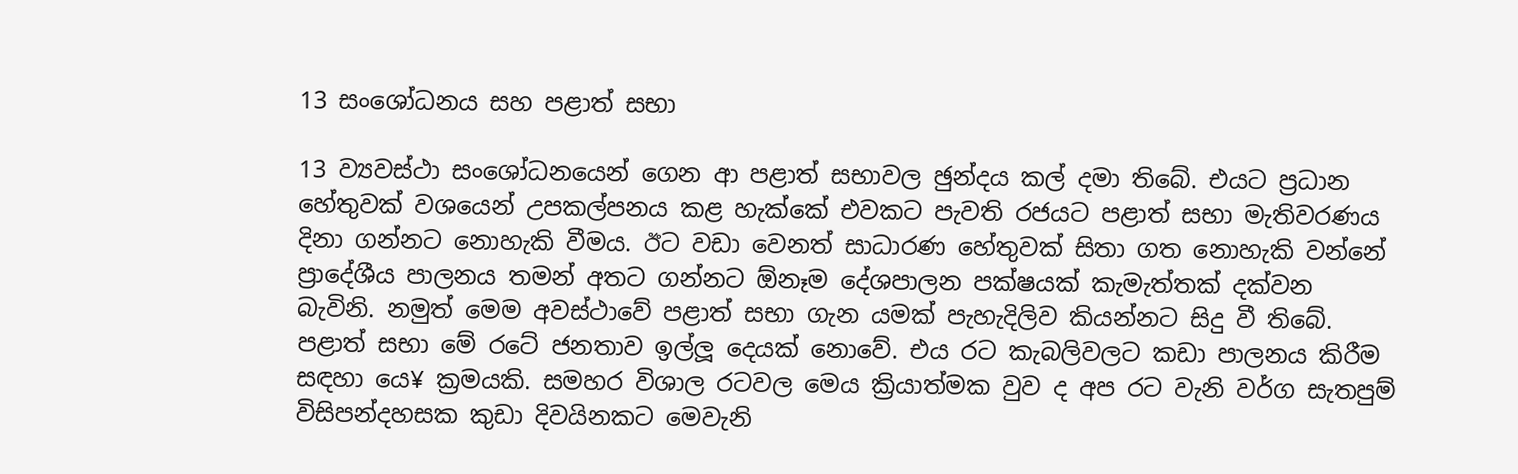13 සංශෝධනය සහ පළාත් සභා

13 ව්‍යවස්ථා සංශෝධනයෙන් ගෙන ආ පළාත් සභාවල ඡුන්දය කල් දමා තිබේ. එයට ප්‍රධාන හේතුවක් වශයෙන් උපකල්පනය කළ හැක්කේ එවකට පැවති රජයට පළාත් සභා මැතිවරණය දිනා ගන්නට නොහැකි වීමය. ඊට වඩා වෙනත් සාධාරණ හේතුවක් සිතා ගත නොහැකි වන්නේ ප්‍රාදේශීය පාලනය තමන් අතට ගන්නට ඕනෑම දේශපාලන පක්ෂයක් කැමැත්තක් දක්වන බැවිනි. නමුත් මෙම අවස්ථාවේ පළාත් සභා ගැන යමක් පැහැදිලිව කියන්නට සිදු වී තිබේ. පළාත් සභා මේ රටේ ජනතාව ඉල්ලූ දෙයක් නොවේ. එය රට කැබලිවලට කඩා පාලනය කිරීම සඳහා යෙ¥ ක්‍රමයකි. සමහර විශාල රටවල මෙය ක්‍රියාත්මක වුව ද අප රට වැනි වර්ග සැතපුම් විසිපන්දහසක කුඩා දිවයිනකට මෙවැනි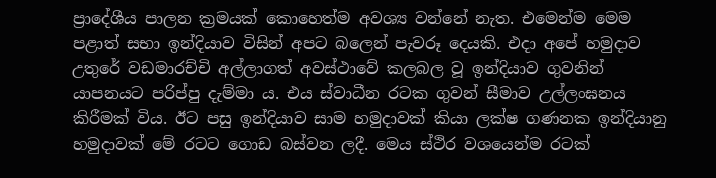ප්‍රාදේශීය පාලන ක්‍රමයක් කොහෙත්ම අවශ්‍ය වන්නේ නැත. එමෙන්ම මෙම පළාත් සභා ඉන්දියාව විසින් අපට බලෙන් පැවරූ දෙයකි. එදා අපේ හමුදාව උතුරේ වඩමාරච්චි අල්ලාගත් අවස්ථාවේ කලබල වූ ඉන්දියාව ගුවනින් යාපනයට පරිප්පු දැම්මා ය. එය ස්වාධීන රටක ගුවන් සීමාව උල්ලංඝනය කිරීමක් විය. ඊට පසු ඉන්දියාව සාම හමුදාවක් කියා ලක්ෂ ගණනක ඉන්දියානු හමුදාවක් මේ රටට ගොඩ බස්වන ලදී. මෙය ස්ථිර වශයෙන්ම රටක්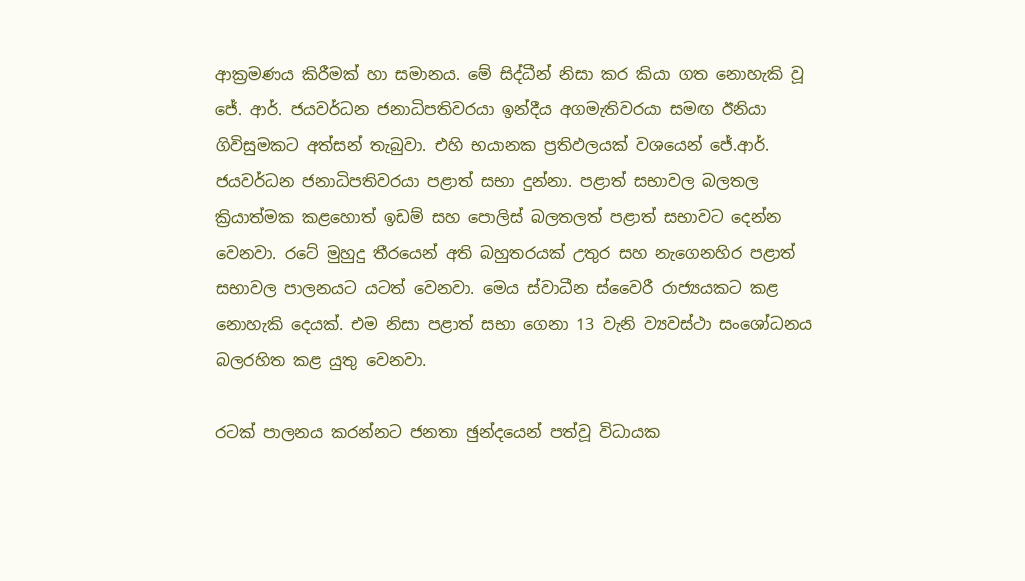ආක්‍රමණය කිරීමක් හා සමානය. මේ සිද්ධීන් නිසා කර කියා ගත නොහැකි වූ ජේ. ආර්. ජයවර්ධන ජනාධිපතිවරයා ඉන්දීය අගමැතිවරයා සමඟ ඊනියා ගිවිසුමකට අත්සන් තැබුවා. එහි භයානක ප්‍රතිඵලයක් වශයෙන් ජේ.ආර්. ජයවර්ධන ජනාධිපතිවරයා පළාත් සභා දුන්නා. පළාත් සභාවල බලතල ක්‍රියාත්මක කළහොත් ඉඩම් සහ පොලිස් බලතලත් පළාත් සභාවට දෙන්න වෙනවා. රටේ මුහුදු තීරයෙන් අති බහුතරයක් උතුර සහ නැගෙනහිර පළාත් සභාවල පාලනයට යටත් වෙනවා. මෙය ස්වාධීන ස්වෛරී රාජ්‍යයකට කළ නොහැකි දෙයක්. එම නිසා පළාත් සභා ගෙනා 13 වැනි ව්‍යවස්ථා සංශෝධනය බලරහිත කළ යුතු වෙනවා.

රටක් පාලනය කරන්නට ජනතා ඡුන්දයෙන් පත්වූ විධායක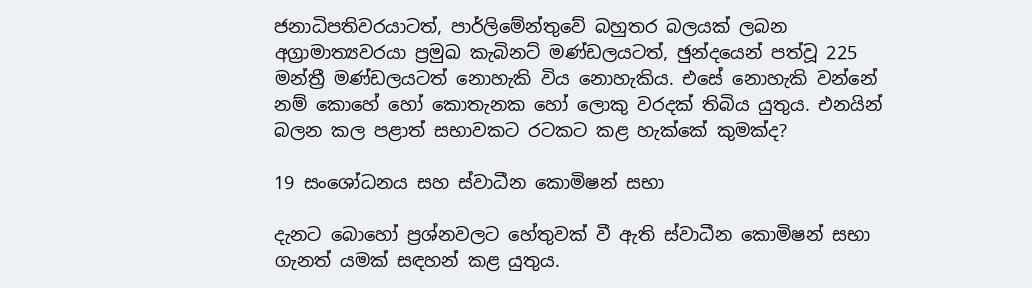ජනාධිපතිවරයාටත්, පාර්ලිමේන්තුවේ බහුතර බලයක් ලබන අග්‍රාමාත්‍යවරයා ප්‍රමුඛ කැබිනට් මණ්ඩලයටත්, ඡුන්දයෙන් පත්වූ 225 මන්ත්‍රී මණ්ඩලයටත් නොහැකි විය නොහැකිය. එසේ නොහැකි වන්නේ නම් කොහේ හෝ කොතැනක හෝ ලොකු වරදක් තිබිය යුතුය. එනයින් බලන කල පළාත් සභාවකට රටකට කළ හැක්කේ කුමක්ද?

19 සංශෝධනය සහ ස්වාධීන කොමිෂන් සභා

දැනට බොහෝ ප්‍රශ්නවලට හේතුවක් වී ඇති ස්වාධීන කොමිෂන් සභා ගැනත් යමක් සඳහන් කළ යුතුය.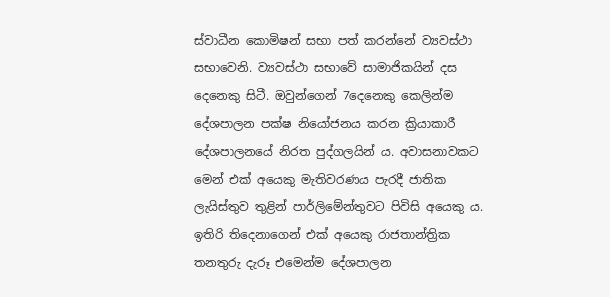ස්වාධීන කොමිෂන් සභා පත් කරන්නේ ව්‍යවස්ථා සභාවෙනි. ව්‍යවස්ථා සභාවේ සාමාජිකයින් දස දෙනෙකු සිටී. ඔවුන්ගෙන් 7දෙනෙකු කෙලින්ම දේශපාලන පක්ෂ නියෝජනය කරන ක්‍රියාකාරී දේශපාලනයේ නිරත පුද්ගලයින් ය. අවාසනාවකට මෙන් එක් අයෙකු මැතිවරණය පැරදී ජාතික ලැයිස්තුව තුළින් පාර්ලිමේන්තුවට පිවිසි අයෙකු ය. ඉතිරි තිදෙනාගෙන් එක් අයෙකු රාජතාන්ත්‍රික තනතුරු දැරූ එමෙන්ම දේශපාලන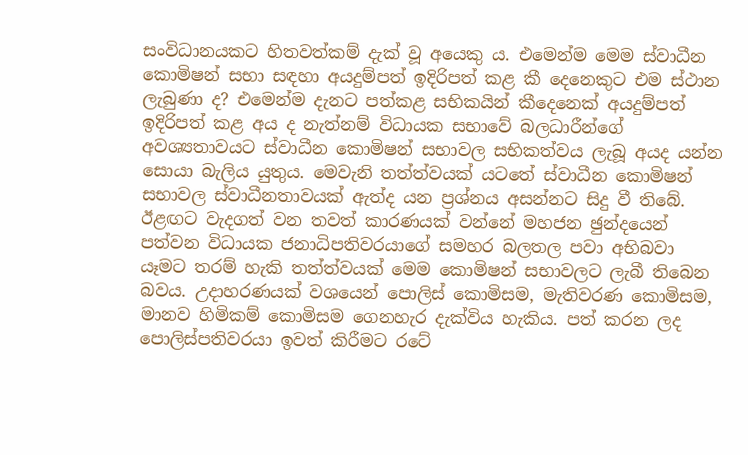සංවිධානයකට හිතවත්කම් දැක් වූ අයෙකු ය. එමෙන්ම මෙම ස්වාධීන කොමිෂන් සභා සඳහා අයදුම්පත් ඉදිරිපත් කළ කී දෙනෙකුට එම ස්ථාන ලැබුණා ද? එමෙන්ම දැනට පත්කළ සභිකයින් කීදෙනෙක් අයදුම්පත් ඉදිරිපත් කළ අය ද නැත්නම් විධායක සභාවේ බලධාරීන්ගේ අවශ්‍යතාවයට ස්වාධීන කොමිෂන් සභාවල සභිකත්වය ලැබූ අයද යන්න සොයා බැලිය යුතුය. මෙවැනි තත්ත්වයක් යටතේ ස්වාධීන කොමිෂන් සභාවල ස්වාධීනතාවයක් ඇත්ද යන ප්‍රශ්නය අසන්නට සිදු වී තිබේ. ඊළඟට වැදගත් වන තවත් කාරණයක් වන්නේ මහජන ඡුන්දයෙන් පත්වන විධායක ජනාධිපතිවරයාගේ සමහර බලතල පවා අභිබවා යෑමට තරම් හැකි තත්ත්වයක් මෙම කොමිෂන් සභාවලට ලැබී තිබෙන බවය. උදාහරණයක් වශයෙන් පොලිස් කොමිසම, මැතිවරණ කොමිසම, මානව හිමිකම් කොමිසම ගෙනහැර දැක්විය හැකිය. පත් කරන ලද පොලිස්පතිවරයා ඉවත් කිරීමට රටේ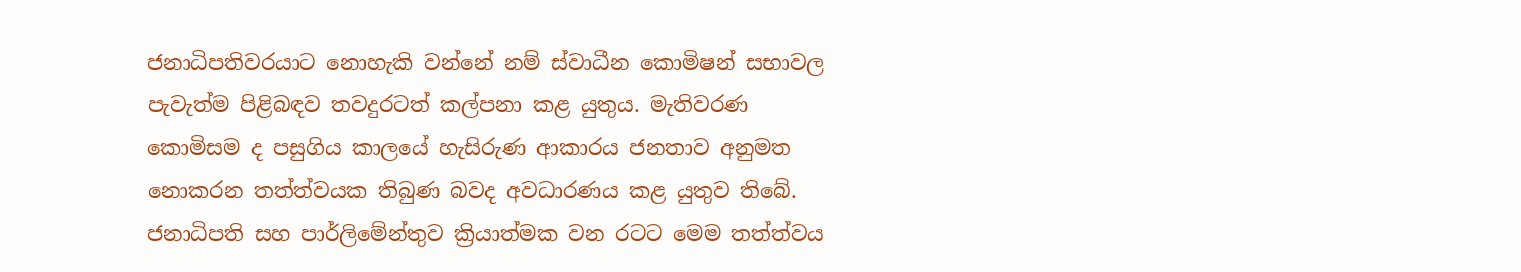ජනාධිපතිවරයාට නොහැකි වන්නේ නම් ස්වාධීන කොමිෂන් සභාවල පැවැත්ම පිළිබඳව තවදුරටත් කල්පනා කළ යුතුය. මැතිවරණ කොමිසම ද පසුගිය කාලයේ හැසිරුණ ආකාරය ජනතාව අනුමත නොකරන තත්ත්වයක තිබුණ බවද අවධාරණය කළ යුතුව තිබේ. ජනාධිපති සහ පාර්ලිමේන්තුව ක්‍රියාත්මක වන රටට මෙම තත්ත්වය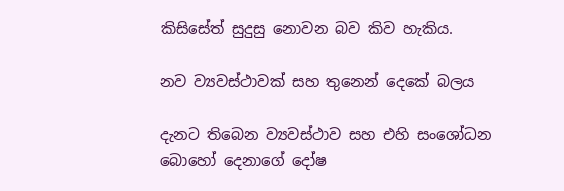කිසිසේත් සුදුසු නොවන බව කිව හැකිය.

නව ව්‍යවස්ථාවක් සහ තුනෙන් දෙකේ බලය

දැනට තිබෙන ව්‍යවස්ථාව සහ එහි සංශෝධන බොහෝ දෙනාගේ දෝෂ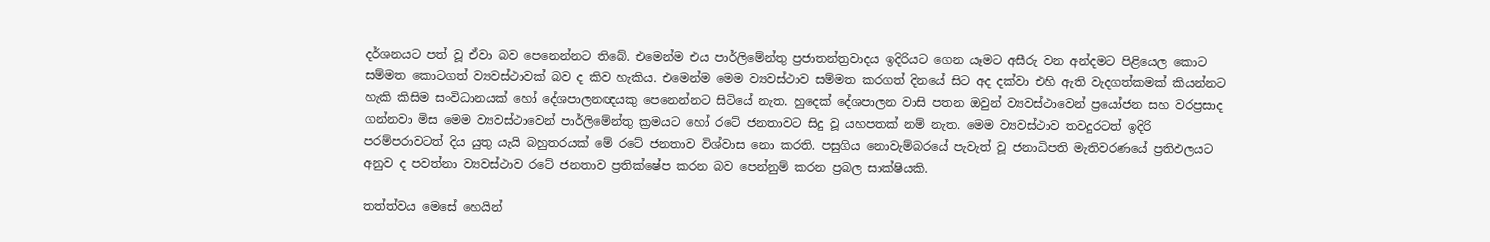දර්ශනයට පත් වූ ඒවා බව පෙනෙන්නට තිබේ. එමෙන්ම එය පාර්ලිමේන්තු ප්‍රජාතන්ත්‍රවාදය ඉදිරියට ගෙන යෑමට අසීරු වන අන්දමට පිළියෙල කොට සම්මත කොටගත් ව්‍යවස්ථාවක් බව ද කිව හැකිය. එමෙන්ම මෙම ව්‍යවස්ථාව සම්මත කරගත් දිනයේ සිට අද දක්වා එහි ඇති වැදගත්කමක් කියන්නට හැකි කිසිම සංවිධානයක් හෝ දේශපාලනඥයකු පෙනෙන්නට සිටියේ නැත. හුදෙක් දේශපාලන වාසි පතන ඔවුන් ව්‍යවස්ථාවෙන් ප්‍රයෝජන සහ වරප්‍රසාද ගන්නවා මිස මෙම ව්‍යවස්ථාවෙන් පාර්ලිමේන්තු ක්‍රමයට හෝ රටේ ජනතාවට සිදු වූ යහපතක් නම් නැත. මෙම ව්‍යවස්ථාව තවදුරටත් ඉදිරි පරම්පරාවටත් දිය යුතු යැයි බහුතරයක් මේ රටේ ජනතාව විශ්වාස නො කරති. පසුගිය නොවැම්බරයේ පැවැත් වූ ජනාධිපති මැතිවරණයේ ප්‍රතිඵලයට අනුව ද පවත්නා ව්‍යවස්ථාව රටේ ජනතාව ප්‍රතික්ෂේප කරන බව පෙන්නුම් කරන ප්‍රබල සාක්ෂියකි.

තත්ත්වය මෙසේ හෙයින්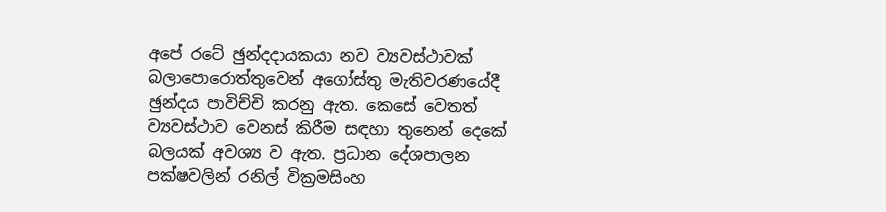අපේ රටේ ඡුන්දදායකයා නව ව්‍යවස්ථාවක් බලාපොරොත්තුවෙන් අගෝස්තු මැතිවරණයේදී ඡුන්දය පාවිච්චි කරනු ඇත. කෙසේ වෙතත් ව්‍යවස්ථාව වෙනස් කිරීම සඳහා තුනෙන් දෙකේ බලයක් අවශ්‍ය ව ඇත. ප්‍රධාන දේශපාලන පක්ෂවලින් රනිල් වික්‍රමසිංහ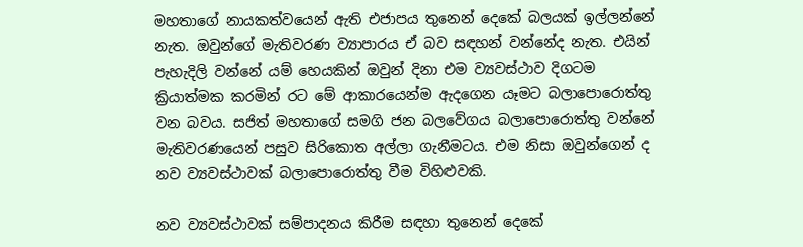මහතාගේ නායකත්වයෙන් ඇති එජාපය තුනෙන් දෙකේ බලයක් ඉල්ලන්නේ නැත. ඔවුන්ගේ මැතිවරණ ව්‍යාපාරය ඒ බව සඳහන් වන්නේද නැත. එයින් පැහැදිලි වන්නේ යම් හෙයකින් ඔවුන් දිනා එම ව්‍යවස්ථාව දිගටම ක්‍රියාත්මක කරමින් රට මේ ආකාරයෙන්ම ඇදගෙන යෑමට බලාපොරොත්තු වන බවය. සජිත් මහතාගේ සමගි ජන බලවේගය බලාපොරොත්තු වන්නේ මැතිවරණයෙන් පසුව සිරිකොත අල්ලා ගැනීමටය. එම නිසා ඔවුන්ගෙන් ද නව ව්‍යවස්ථාවක් බලාපොරොත්තු වීම විහිළුවකි.

නව ව්‍යවස්ථාවක් සම්පාදනය කිරීම සඳහා තුනෙන් දෙකේ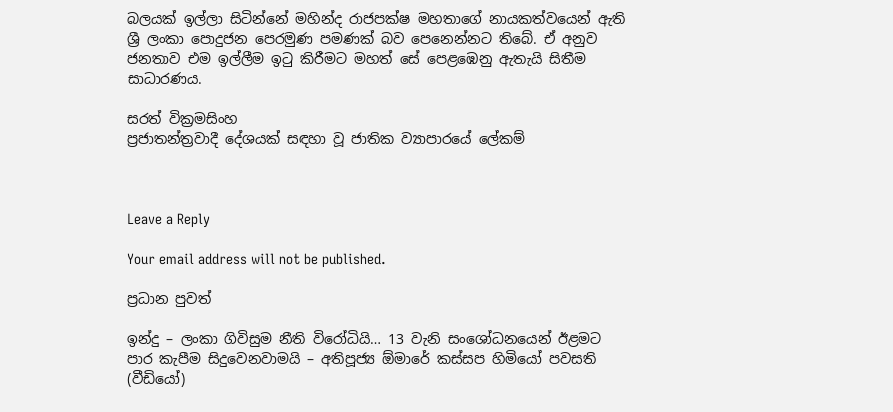බලයක් ඉල්ලා සිටින්නේ මහින්ද රාජපක්ෂ මහතාගේ නායකත්වයෙන් ඇති ශ්‍රී ලංකා පොදුජන පෙරමුණ පමණක් බව පෙනෙන්නට තිබේ. ඒ අනුව ජනතාව එම ඉල්ලීම ඉටු කිරීමට මහත් සේ පෙළඹෙනු ඇතැයි සිතීම සාධාරණය.

සරත් වික්‍රමසිංහ
ප්‍රජාතන්ත්‍රවාදී දේශයක් සඳහා වූ ජාතික ව්‍යාපාරයේ ලේකම්



Leave a Reply

Your email address will not be published.

ප්‍රධාන පුවත්

ඉන්දු – ලංකා ගිවිසුම නීති විරෝධියි… 13 වැනි සංශෝධනයෙන් ඊළමට පාර කැපීම සිදුවෙනවාමයි – අතිපූජ්‍ය ඕමාරේ කස්සප හිමියෝ පවසති (වීඩියෝ)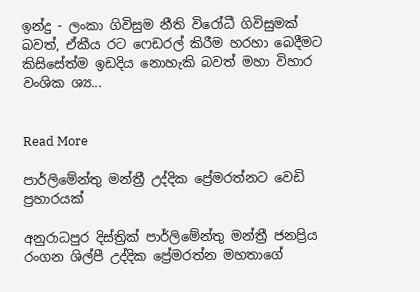ඉන්දු - ලංකා ගිවිසුම නීති විරෝධී ගිවිසුමක් බවත්, ඒකීය රට ෆෙඩරල් කිරීම හරහා බෙදීමට කිසිසේත්ම ඉඩදිය නොහැකි බවත් මහා විහාර වංශික ශ්‍ය...


Read More

පාර්ලිමේන්තු මන්ත්‍රී උද්දික ප්‍රේමරත්නට වෙඩි ප්‍රහාරයක්

අනුරාධපුර දිස්ත්‍රික් පාර්ලිමේන්තු මන්ත්‍රී ජනප්‍රිය රංගන ශිල්පී උද්දික ප්‍රේමරත්න මහතාගේ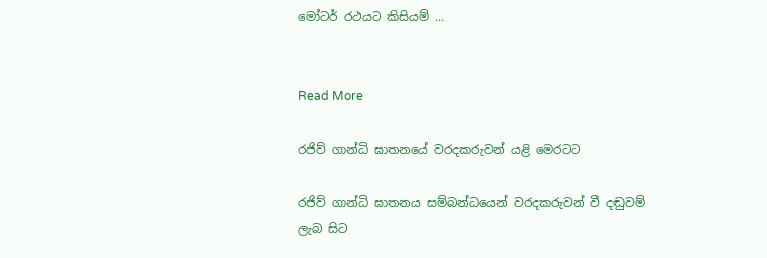මෝටර් රථයට කිසියම් ...


Read More

රජිව් ගාන්ධි ඝාතනයේ වරදකරුවන් යළි මෙරටට

රජිව් ගාන්ධි ඝාතනය සම්බන්ධයෙන් වරදකරුවන් වී දඬුවම් ලැබ සිට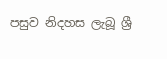පසුව නිදහස ලැබූ ශ්‍රී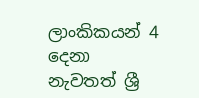ලාංකිකයන් 4 දෙනා නැවතත් ශ්‍රී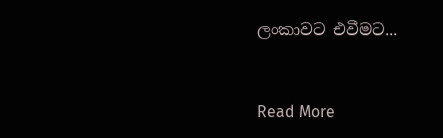ලංකාවට එවීමට...


Read More